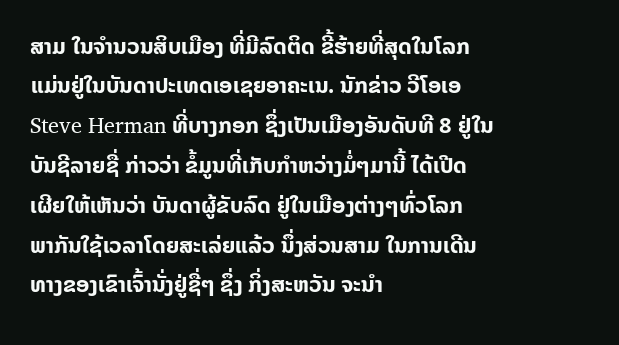ສາມ ໃນຈຳນວນສິບເມືອງ ທີ່ມີລົດຕິດ ຂີ້ຮ້າຍທີ່ສຸດໃນໂລກ
ແມ່ນຢູ່ໃນບັນດາປະເທດເອເຊຍອາຄະເນ. ນັກຂ່າວ ວີໂອເອ
Steve Herman ທີ່ບາງກອກ ຊຶ່ງເປັນເມືອງອັນດັບທີ 8 ຢູ່ໃນ
ບັນຊີລາຍຊື່ ກ່າວວ່າ ຂໍ້ມູນທີ່ເກັບກຳຫວ່າງມໍ່ໆມານີ້ ໄດ້ເປີດ
ເຜີຍໃຫ້ເຫັນວ່າ ບັນດາຜູ້ຂັບລົດ ຢູ່ໃນເມືອງຕ່າງໆທົ່ວໂລກ
ພາກັນໃຊ້ເວລາໂດຍສະເລ່ຍແລ້ວ ນຶ່ງສ່ວນສາມ ໃນການເດີນ
ທາງຂອງເຂົາເຈົ້ານັ່ງຢູ່ຊື່ໆ ຊຶ່ງ ກິ່ງສະຫວັນ ຈະນຳ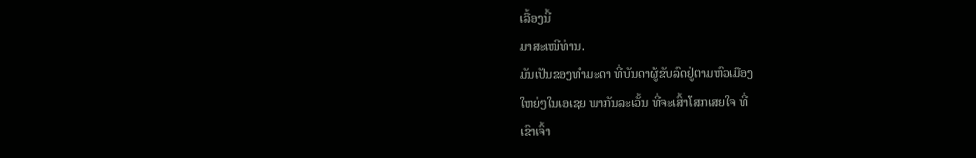ເລື້ອງນີ້
ມາສະເໜີທ່ານ.
ມັນເປັນຂອງທຳມະດາ ທີ່ບັນດາຜູ້ຂັບລົດຢູ່ຕາມຫົວເມືອງ
ໃຫຍ່ໆໃນເອເຊຍ ພາກັນລະເວັ້ນ ທີ່ຈະເສົ້າໂສກເສຍໃຈ ທີ່
ເຂົາເຈົ້າ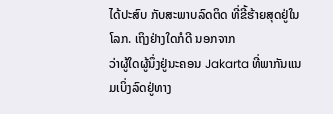ໄດ້ປະສົບ ກັບສະພາບລົດຕິດ ທີ່ຂີ້ຮ້າຍສຸດຢູ່ໃນໂລກ. ເຖິງຢ່າງໃດກໍດີ ນອກຈາກ
ວ່າຜູ້ໃດຜູ້ນຶ່ງຢູ່ນະຄອນ Jakarta ທີ່ພາກັນແນມເບິ່ງລົດຢູ່ທາງ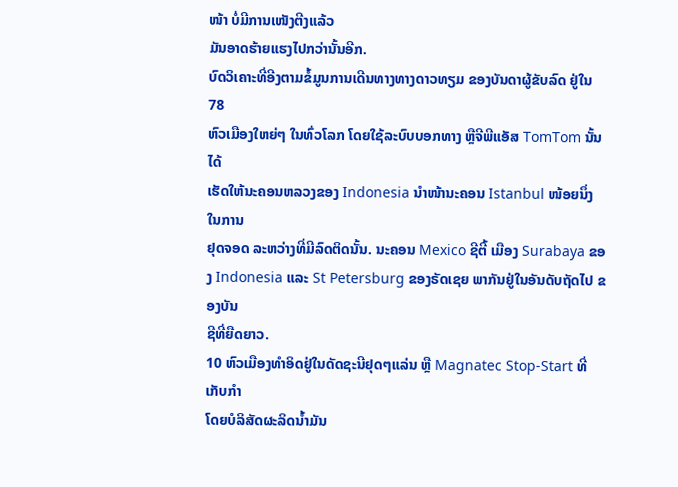ໜ້າ ບໍ່ມີການເໜັງຕີງແລ້ວ
ມັນອາດຮ້າຍແຮງໄປກວ່ານັ້ນອີກ.
ບົດວິເຄາະທີ່ອີງຕາມຂໍ້ມູນການເດີນທາງທາງດາວທຽມ ຂອງບັນດາຜູ້ຂັບລົດ ຢູ່ໃນ 78
ຫົວເມືອງໃຫຍ່ໆ ໃນທົ່ວໂລກ ໂດຍໃຊ້ລະບົບບອກທາງ ຫຼືຈີພີແອັສ TomTom ນັ້ນໄດ້
ເຮັດໃຫ້ນະຄອນຫລວງຂອງ Indonesia ນຳໜ້ານະຄອນ Istanbul ໜ້ອຍນຶ່ງ ໃນການ
ຢຸດຈອດ ລະຫວ່າງທີ່ມີລົດຕິດນັ້ນ. ນະຄອນ Mexico ຊີຕີ້ ເມືອງ Surabaya ຂອງ Indonesia ແລະ St Petersburg ຂອງຣັດເຊຍ ພາກັນຢູ່ໃນອັນດັບຖັດໄປ ຂອງບັນ
ຊີທີ່ຍືດຍາວ.
10 ຫົວເມືອງທຳອິດຢູ່ໃນດັດຊະນີຢຸດໆແລ່ນ ຫຼື Magnatec Stop-Start ທີ່ເກັບກຳ
ໂດຍບໍລິສັດຜະລິດນ້ຳມັນ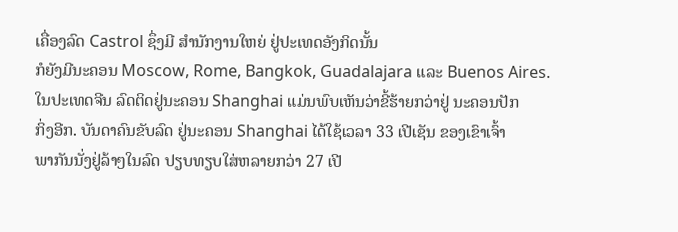ເຄື່ອງລົດ Castrol ຊຶ່ງມີ ສຳນັກງານໃຫຍ່ ຢູ່ປະເທດອັງກິດນັ້ນ
ກໍຍັງມີນະຄອນ Moscow, Rome, Bangkok, Guadalajara ແລະ Buenos Aires.
ໃນປະເທດຈີນ ລົດຕິດຢູ່ນະຄອນ Shanghai ແມ່ນພົບເຫັນວ່າຂີ້ຮ້າຍກວ່າຢູ່ ນະຄອນປັກ
ກິ່ງອີກ. ບັນດາຄົນຂັບລົດ ຢູ່ນະຄອນ Shanghai ໄດ້ໃຊ້ເວລາ 33 ເປີເຊັນ ຂອງເຂົາເຈົ້າ
ພາກັນນັ່ງຢູ່ລ້າໆໃນລົດ ປຽບທຽບໃສ່ຫລາຍກວ່າ 27 ເປີ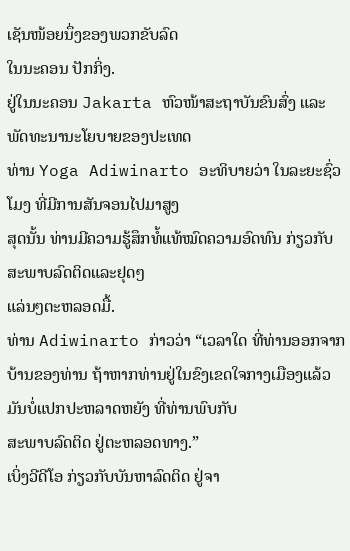ເຊັນໜ້ອຍນຶ່ງຂອງພວກຂັບລົດ
ໃນນະຄອນ ປັກກິ່ງ.
ຢູ່ໃນນະຄອນ Jakarta ຫົວໜ້າສະຖາບັນຂົນສົ່ງ ແລະພັດທະນານະໂຍບາຍຂອງປະເທດ
ທ່ານ Yoga Adiwinarto ອະທິບາຍວ່າ ໃນລະຍະຊົ່ວໂມງ ທີ່ມີການສັນຈອນໄປມາສູງ
ສຸດນັ້ນ ທ່ານມີຄວາມຮູ້ສຶກທໍ້ແທ້ໝົດຄວາມອົດທົນ ກ່ຽວກັບສະພາບລົດຕິດແລະຢຸດໆ
ແລ່ນໆຕະຫລອດມື້.
ທ່ານ Adiwinarto ກ່າວວ່າ “ເວລາໃດ ທີ່ທ່ານອອກຈາກບ້ານຂອງທ່ານ ຖ້າຫາກທ່ານຢູ່ໃນຂົງເຂດໃຈກາງເມືອງແລ້ວ ມັນບໍ່ແປກປະຫລາດຫຍັງ ທີ່ທ່ານພົບກັບ
ສະພາບລົດຕິດ ຢູ່ຕະຫລອດທາງ.”
ເບິ່ງວີດີໂອ ກ່ຽວກັບບັນຫາລົດຕິດ ຢູ່ຈາ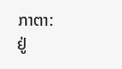ກາຕາ:
ຢູ່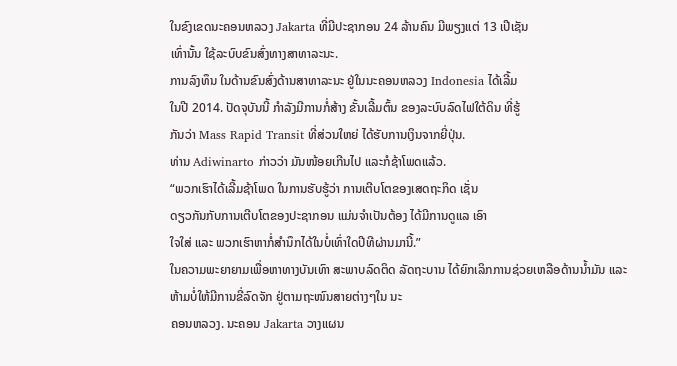ໃນຂົງເຂດນະຄອນຫລວງ Jakarta ທີ່ມີປະຊາກອນ 24 ລ້ານຄົນ ມີພຽງແຕ່ 13 ເປີເຊັນ
ເທົ່ານັ້ນ ໃຊ້ລະບົບຂົນສົ່ງທາງສາທາລະນະ.
ການລົງທຶນ ໃນດ້ານຂົນສົ່ງດ້ານສາທາລະນະ ຢູ່ໃນນະຄອນຫລວງ Indonesia ໄດ້ເລີ້ມ
ໃນປີ 2014. ປັດຈຸບັນນີ້ ກຳລັງມີການກໍ່ສ້າງ ຂັ້ນເລີ້ມຕົ້ນ ຂອງລະບົບລົດໄຟໃຕ້ດິນ ທີ່ຮູ້
ກັນວ່າ Mass Rapid Transit ທີ່ສ່ວນໃຫຍ່ ໄດ້ຮັບການເງິນຈາກຍີ່ປຸ່ນ.
ທ່ານ Adiwinarto ກ່າວວ່າ ມັນໜ້ອຍເກີນໄປ ແລະກໍຊ້າໂພດແລ້ວ.
“ພວກເຮົາໄດ້ເລີ້ມຊ້າໂພດ ໃນການຮັບຮູ້ວ່າ ການເຕີບໂຕຂອງເສດຖະກິດ ເຊັ່ນ
ດຽວກັນກັບການເຕີບໂຕຂອງປະຊາກອນ ແມ່ນຈຳເປັນຕ້ອງ ໄດ້ມີການດູແລ ເອົາ
ໃຈໃສ່ ແລະ ພວກເຮົາຫາກໍ່ສຳນຶກໄດ້ໃນບໍ່ເທົ່າໃດປີທີຜ່ານມານີ້.”
ໃນຄວາມພະຍາຍາມເພື່ອຫາທາງບັນເທົາ ສະພາບລົດຕິດ ລັດຖະບານ ໄດ້ຍົກເລິກການຊ່ວຍເຫລືອດ້ານນ້ຳມັນ ແລະຫ້າມບໍ່ໃຫ້ມີການຂີ່ລົດຈັກ ຢູ່ຕາມຖະໜົນສາຍຕ່າງໆໃນ ນະ
ຄອນຫລວງ. ນະຄອນ Jakarta ວາງແຜນ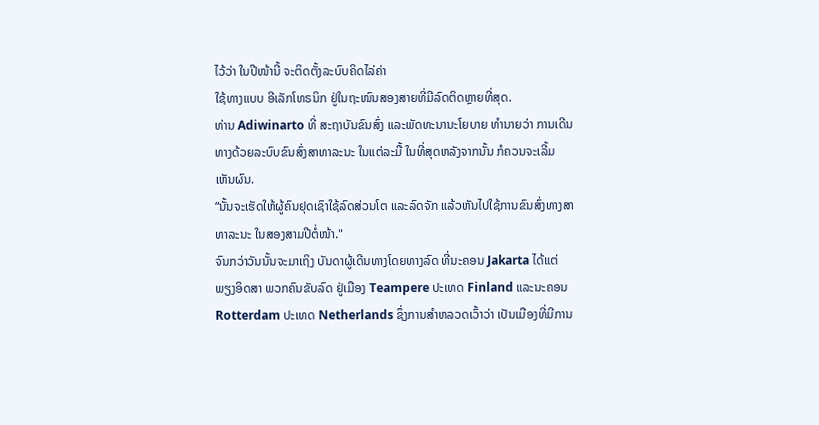ໄວ້ວ່າ ໃນປີໜ້ານີ້ ຈະຕິດຕັ້ງລະບົບຄິດໄລ່ຄ່າ
ໃຊ້ທາງແບບ ອີເລັກໂທຣນິກ ຢູ່ໃນຖະໜົນສອງສາຍທີ່ມີລົດຕິດຫຼາຍທີ່ສຸດ.
ທ່ານ Adiwinarto ທີ່ ສະຖາບັນຂົນສົ່ງ ແລະພັດທະນານະໂຍບາຍ ທຳນາຍວ່າ ການເດີນທາງດ້ວຍລະບົບຂົນສົ່ງສາທາລະນະ ໃນແຕ່ລະມື້ ໃນທີ່ສຸດຫລັງຈາກນັ້ນ ກໍຄວນຈະເລີ້ມ
ເຫັນຜົນ.
“ນັ້ນຈະເຮັດໃຫ້ຜູ້ຄົນຢຸດເຊົາໃຊ້ລົດສ່ວນໂຕ ແລະລົດຈັກ ແລ້ວຫັນໄປໃຊ້ການຂົນສົ່ງທາງສາທາລະນະ ໃນສອງສາມປີຕໍ່ໜ້າ."
ຈົນກວ່າວັນນັ້ນຈະມາເຖິງ ບັນດາຜູ້ເດີນທາງໂດຍທາງລົດ ທີ່ນະຄອນ Jakarta ໄດ້ແຕ່
ພຽງອິດສາ ພວກຄົນຂັບລົດ ຢູ່ເມືອງ Teampere ປະເທດ Finland ແລະນະຄອນ Rotterdam ປະເທດ Netherlands ຊຶ່ງການສຳຫລວດເວົ້າວ່າ ເປັນເມືອງທີ່ມີການ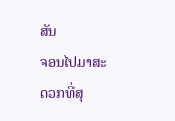ສັນ
ຈອນໄປມາສະດວກທີ່ສຸ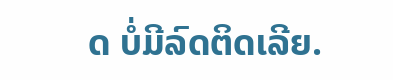ດ ບໍ່ມີລົດຕິດເລີຍ.